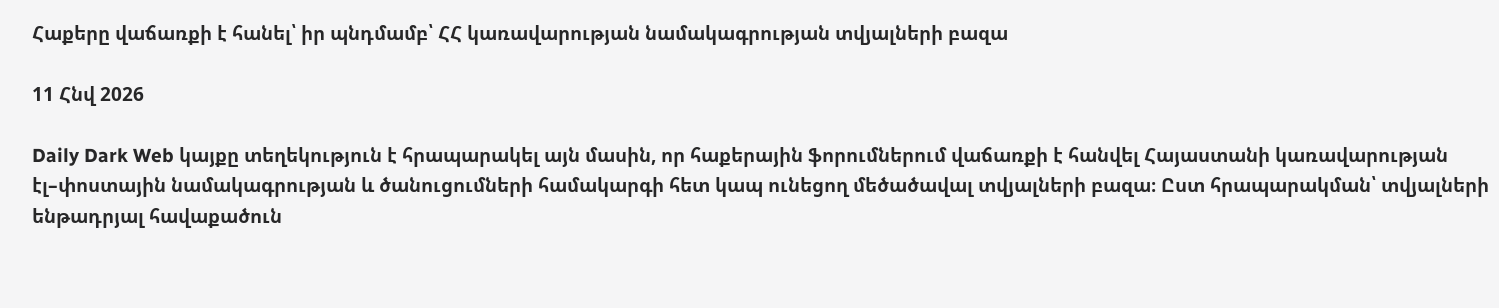Հաքերը վաճառքի է հանել՝ իր պնդմամբ՝ ՀՀ կառավարության նամակագրության տվյալների բազա

11 Հնվ 2026

Daily Dark Web կայքը տեղեկություն է հրապարակել այն մասին, որ հաքերային ֆորումներում վաճառքի է հանվել Հայաստանի կառավարության էլ–փոստային նամակագրության և ծանուցումների համակարգի հետ կապ ունեցող մեծածավալ տվյալների բազա։ Ըստ հրապարակման՝ տվյալների ենթադրյալ հավաքածուն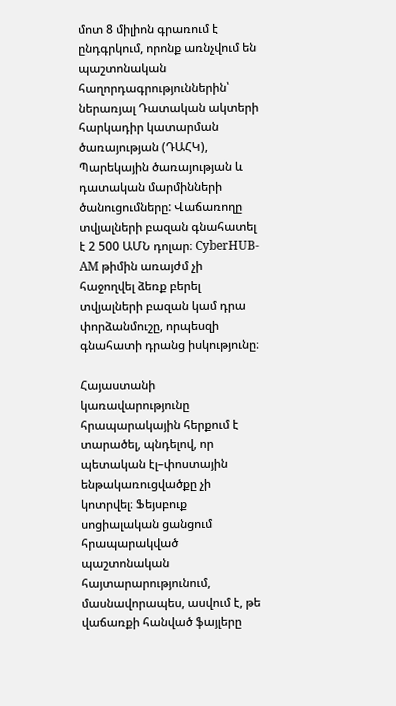մոտ 8 միլիոն գրառում է ընդգրկում, որոնք առնչվում են պաշտոնական հաղորդագրություններին՝ ներառյալ Դատական ակտերի հարկադիր կատարման ծառայության (ԴԱՀԿ), Պարեկային ծառայության և դատական մարմինների ծանուցումները: Վաճառողը տվյալների բազան գնահատել է 2 500 ԱՄՆ դոլար։ CyberHUB-AM թիմին առայժմ չի հաջողվել ձեռք բերել տվյալների բազան կամ դրա փորձանմուշը, որպեսզի գնահատի դրանց իսկությունը։

Հայաստանի կառավարությունը հրապարակային հերքում է տարածել, պնդելով, որ պետական էլ–փոստային ենթակառուցվածքը չի կոտրվել։ Ֆեյսբուք սոցիալական ցանցում հրապարակված պաշտոնական հայտարարությունում, մասնավորապես, ասվում է, թե վաճառքի հանված ֆայլերը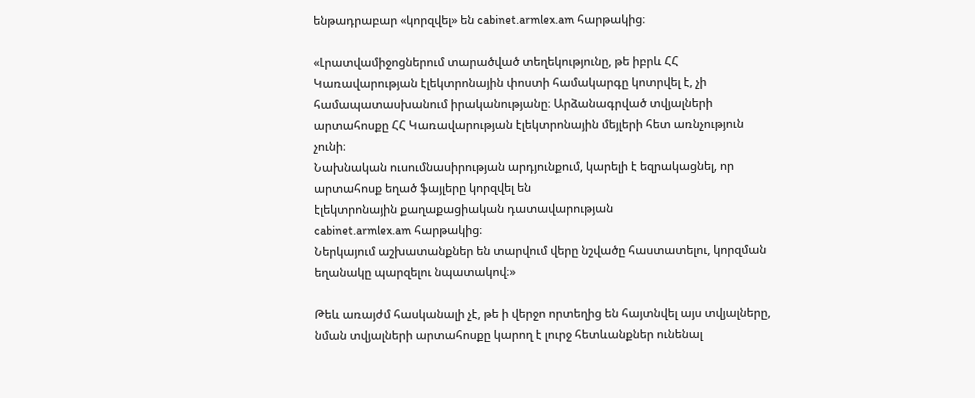ենթադրաբար «կորզվել» են cabinet.armlex.am հարթակից։

«Լրատվամիջոցներում տարածված տեղեկությունը, թե իբրև ՀՀ Կառավարության էլեկտրոնային փոստի համակարգը կոտրվել է, չի համապատասխանում իրականությանը։ Արձանագրված տվյալների արտահոսքը ՀՀ Կառավարության էլեկտրոնային մեյլերի հետ առնչություն չունի։
Նախնական ուսումնասիրության արդյունքում, կարելի է եզրակացնել, որ արտահոսք եղած ֆայլերը կորզվել են
էլեկտրոնային քաղաքացիական դատավարության
cabinet.armlex.am հարթակից։
Ներկայում աշխատանքներ են տարվում վերը նշվածը հաստատելու, կորզման եղանակը պարզելու նպատակով։»

Թեև առայժմ հասկանալի չէ, թե ի վերջո որտեղից են հայտնվել այս տվյալները, նման տվյալների արտահոսքը կարող է լուրջ հետևանքներ ունենալ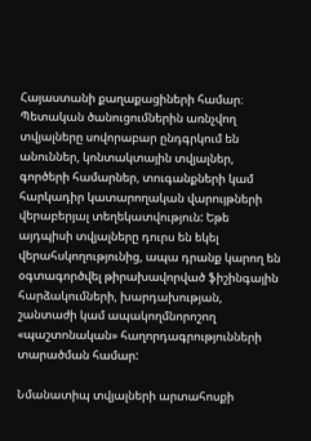Հայաստանի քաղաքացիների համար։ Պետական ծանուցումներին առնչվող տվյալները սովորաբար ընդգրկում են անուններ, կոնտակտային տվյալներ, գործերի համարներ, տուգանքների կամ հարկադիր կատարողական վարույթների վերաբերյալ տեղեկատվություն: Եթե այդպիսի տվյալները դուրս են եկել վերահսկողությունից, ապա դրանք կարող են օգտագործվել թիրախավորված ֆիշինգային հարձակումների, խարդախության, շանտաժի կամ ապակողմնորոշող «պաշտոնական» հաղորդագրությունների տարածման համար:

Նմանատիպ տվյալների արտահոսքի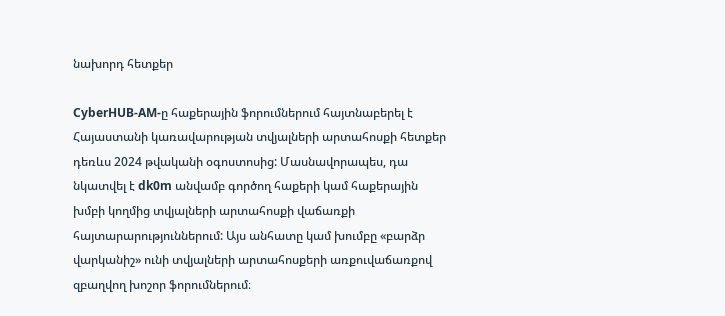նախորդ հետքեր

CyberHUB-AM-ը հաքերային ֆորումներում հայտնաբերել է Հայաստանի կառավարության տվյալների արտահոսքի հետքեր դեռևս 2024 թվականի օգոստոսից: Մասնավորապես, դա նկատվել է dk0m անվամբ գործող հաքերի կամ հաքերային խմբի կողմից տվյալների արտահոսքի վաճառքի հայտարարություններում: Այս անհատը կամ խումբը «բարձր վարկանիշ» ունի տվյալների արտահոսքերի առքուվաճառքով զբաղվող խոշոր ֆորումներում։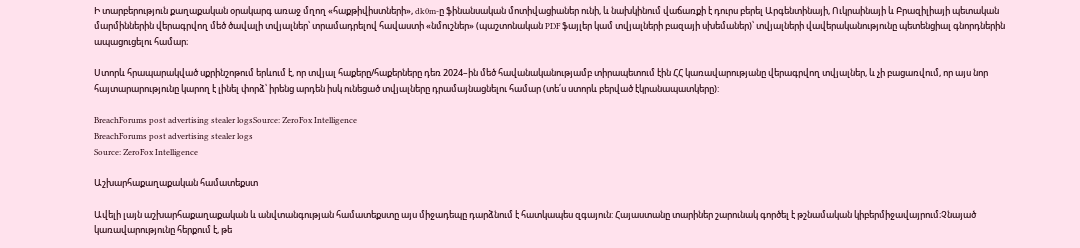Ի տարբերություն քաղաքական օրակարգ առաջ մղող «հաքթիվիստների», dk0m-ը ֆինանսական մոտիվացիաներ ունի, և նախկինում վաճառքի է դուրս բերել Արգենտինայի, Ուկրաինայի և Բրազիլիայի պետական մարմիններին վերագրվող մեծ ծավալի տվյալներ՝ տրամադրելով հավաստի «նմուշներ» (պաշտոնական PDF ֆայլեր կամ տվյալների բազայի սխեմաներ)՝ տվյալների վավերականությունը պետենցիալ գնորդներին ապացուցելու համար։

Ստորև հրապարակված սքրինշոթում երևում է, որ տվյալ հաքերը/հաքերները դեռ 2024–ին մեծ հավանականությամբ տիրապետում էին ՀՀ կառավարությանը վերագրվող տվյալներ, և չի բացառվում, որ այս նոր հայտարարությունը կարող է լինել փորձ՝ իրենց արդեն իսկ ունեցած տվյալները դրամայնացնելու համար (տե՛ս ստորև բերված էկրանապատկերը):

BreachForums post advertising stealer logsSource: ZeroFox Intelligence
BreachForums post advertising stealer logs
Source: ZeroFox Intelligence

Աշխարհաքաղաքական համատեքստ

Ավելի լայն աշխարհաքաղաքական և անվտանգության համատեքստը այս միջադեպը դարձնում է հատկապես զգայուն: Հայաստանը տարիներ շարունակ գործել է թշնամական կիբերմիջավայրում։Չնայած կառավարությունը հերքում է, թե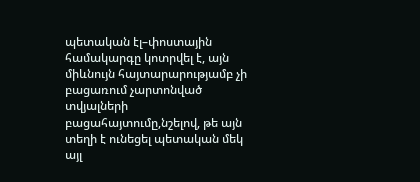պետական էլ–փոստային համակարգը կոտրվել է, այն միևնույն հայտարարությամբ չի բացառում չարտոնված տվյալների բացահայտումը,նշելով, թե այն տեղի է ունեցել պետական մեկ այլ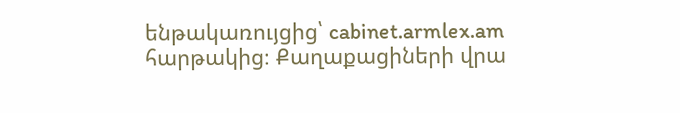ենթակառույցից՝ cabinet.armlex.am հարթակից։ Քաղաքացիների վրա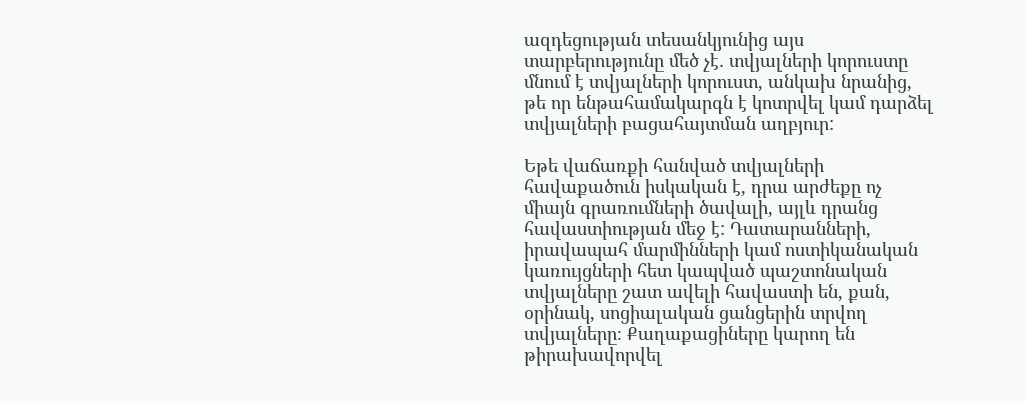ազդեցության տեսանկյունից այս տարբերությունը մեծ չէ․ տվյալների կորուստը մնում է տվյալների կորուստ, անկախ նրանից, թե որ ենթահամակարգն է կոտրվել կամ դարձել տվյալների բացահայտման աղբյուր:

Եթե վաճառքի հանված տվյալների հավաքածուն իսկական է, դրա արժեքը ոչ միայն գրառումների ծավալի, այլև դրանց հավաստիության մեջ է: Դատարանների, իրավապահ մարմինների կամ ոստիկանական կառույցների հետ կապված պաշտոնական տվյալները շատ ավելի հավաստի են, քան, օրինակ, սոցիալական ցանցերին տրվող տվյալները։ Քաղաքացիները կարող են թիրախավորվել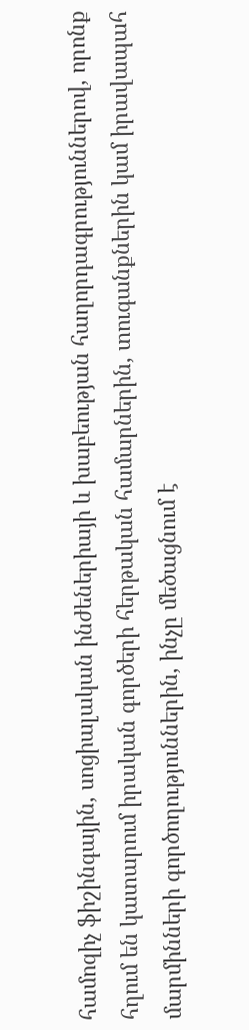համոզիչ ֆիշինգային, սոցիալական ինժեներիայի և խաբեության հաղորդագրություններով, որոնք հղում են կատարում իրական գործերի հերթական համարներին, տուգանքներին կամ իրավապահ մարմինների գործողություններին, ինչը մեծացնում է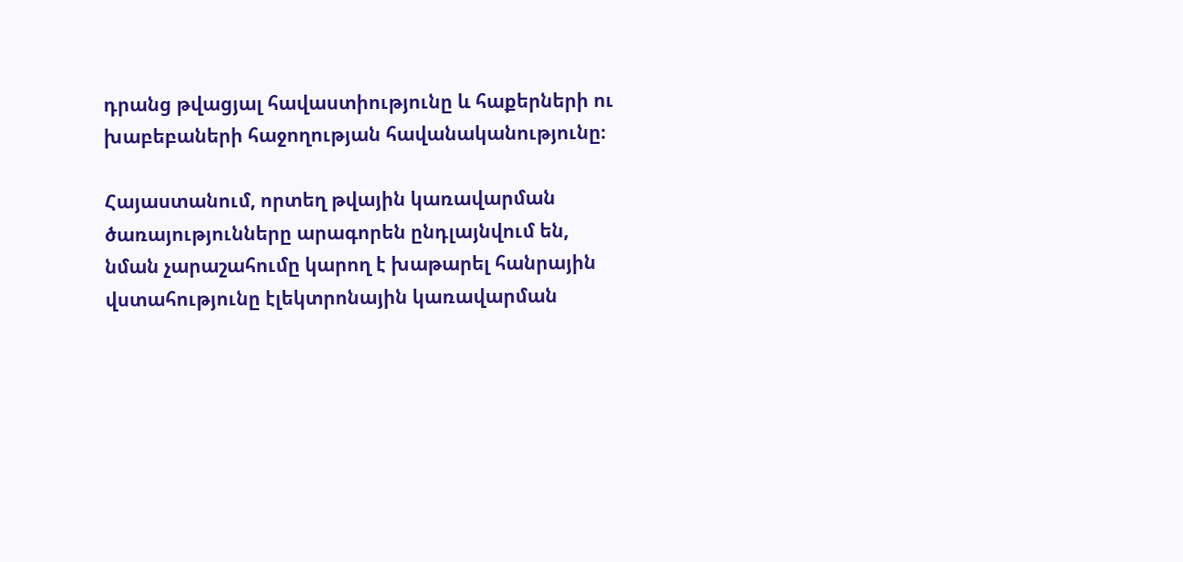դրանց թվացյալ հավաստիությունը և հաքերների ու խաբեբաների հաջողության հավանականությունը։

Հայաստանում, որտեղ թվային կառավարման ծառայությունները արագորեն ընդլայնվում են, նման չարաշահումը կարող է խաթարել հանրային վստահությունը էլեկտրոնային կառավարման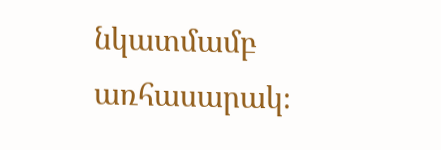նկատմամբ առհասարակ։